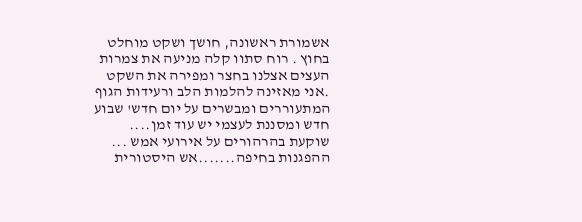אשמורת ראשונה, חושך ושקט מוחלט בחוץ . רוח סתוו קלה מניעה את צמרות העצים אצלנו בחצר ומפירה את השקט .אני מאזינה להלמות הלב ורעידות הגוף המתעוררים ומבשרים על יום חדש' שבוע חדש ומסננת לעצמי יש עוד זמן.... שוקעת בהרהורים על אירועי אמש ... ההפגנות בחיפה.......אש היסטורית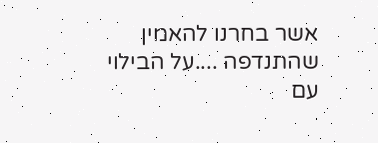אשר בחרנו להאמין שהתנדפה ....על הבילוי עם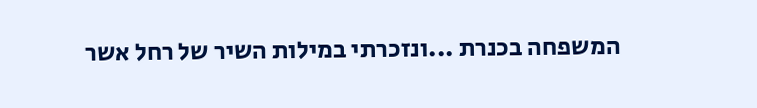המשפחה בכנרת ...ונזכרתי במילות השיר של רחל אשר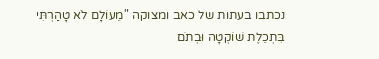נכתבו בעתות של כאב ומצוקה "מֵעוֹלָם לֹא טָהַרְתִּי בִּתְכֵלֶת שׁוֹקְטָה וּבְתֹם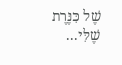שֶׁל כִּנֶּרֶת שֶׁלִּי...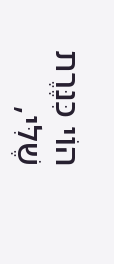הוֹי כִּנֶּרֶת שֶׁלִּי,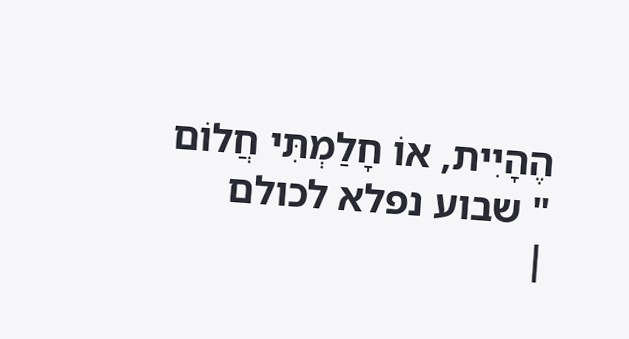הֶהָיִית, אוֹ חָלַמְתִּי חֲלוֹם " שבוע נפלא לכולם
|